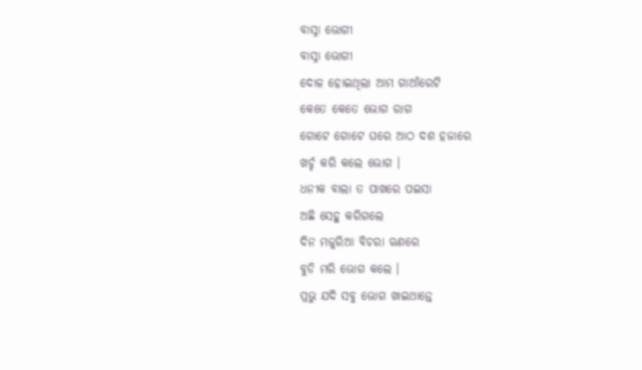ବାସ୍ନା ଭୋଗୀ
ବାସ୍ନା ଭୋଗୀ
ଦୋଳ ହୋଇଥିଲା ଆମ ଗାଆଁରେଟି
କେତେ କେତେ ଭୋଗ ରାଗ
ଗୋଟେ ଗୋଟେ ଘରେ ଆଠ ଦଶ ହଜାରେ
ଖର୍ଚ୍ଚ କରି କଲେ ଭୋଗ ।
ଧନୀକ ବାଲା ତ ପାଖରେ ପଇସା
ଅଛି ସେହୁ କରିଗଲେ
ଦିନ ମଜୁରିଆ ବିଚରା ଋଣରେ
ବୁଡି ମରି ଭୋଗ କଲେ ।
ପ୍ରଭୁ ଯଦି ସବୁ ଭୋଗ ଖାଇଥାନ୍ତେ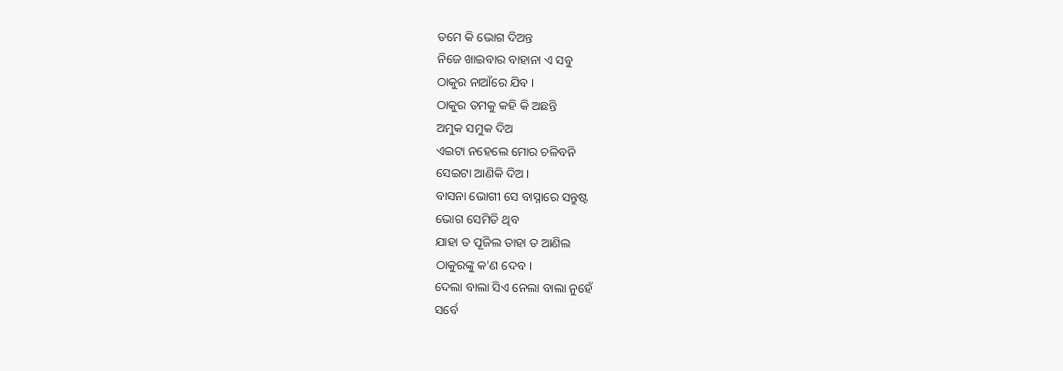ତମେ କି ଭୋଗ ଦିଅନ୍ତ
ନିଜେ ଖାଇବାର ବାହାନା ଏ ସବୁ
ଠାକୁର ନାଆଁରେ ଯିବ ।
ଠାକୁର ତମକୁ କହି କି ଅଛନ୍ତି
ଅମୁକ ସମୁକ ଦିଅ
ଏଇଟା ନହେଲେ ମୋର ଚଳିବନି
ସେଇଟା ଆଣିକି ଦିଅ ।
ବାସନା ଭୋଗୀ ସେ ବାସ୍ନାରେ ସନ୍ତୁଷ୍ଟ
ଭୋଗ ସେମିତି ଥିବ
ଯାହା ତ ପୂଜିଲ ତାହା ତ ଆଣିଲ
ଠାକୁରଙ୍କୁ କ'ଣ ଦେବ ।
ଦେଲା ବାଲା ସିଏ ନେଲା ବାଲା ନୁହେଁ
ସର୍ବେ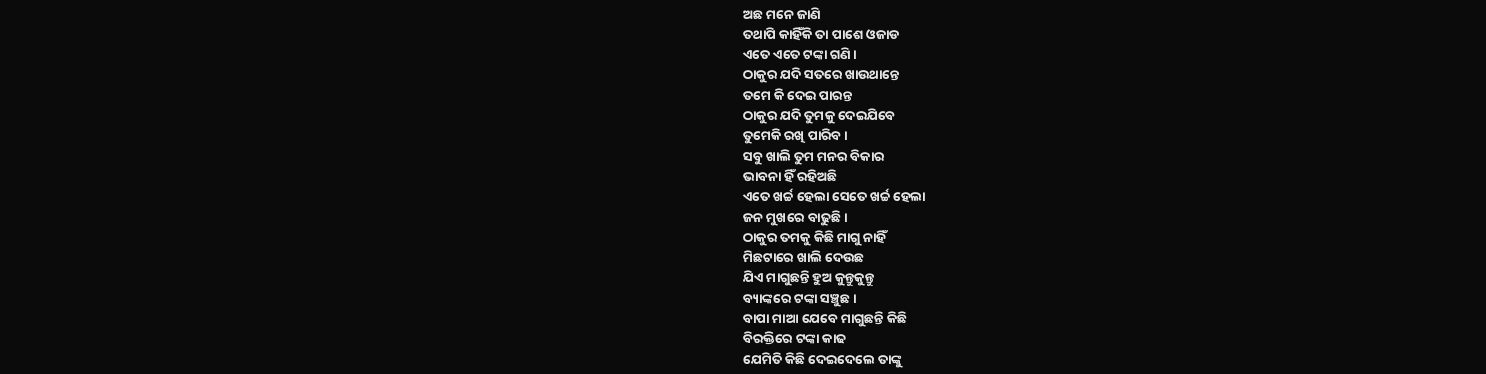ଅଛ ମନେ ଜାଣି
ତଥାପି କାହିଁକି ତା ପାଶେ ଓଜାଡ
ଏତେ ଏତେ ଟଙ୍କା ଗଣି ।
ଠାକୁର ଯଦି ସତରେ ଖାଉଥାନ୍ତେ
ତମେ କି ଦେଇ ପାରନ୍ତ
ଠାକୁର ଯଦି ତୁମକୁ ଦେଇଯିବେ
ତୁମେକି ରଖି ପାରିବ ।
ସବୁ ଖାଲି ତୁମ ମନର ବିକାର
ଭାବନା ହିଁ ରହିଅଛି
ଏତେ ଖର୍ଚ୍ଚ ହେଲା ସେତେ ଖର୍ଚ୍ଚ ହେଲା
ଜନ ମୁଖରେ ବାଢୁଛି ।
ଠାକୁର ତମକୁ କିଛି ମାଗୁ ନାହିଁ
ମିଛଟାରେ ଖାଲି ଦେଉଛ
ଯିଏ ମାଗୁଛନ୍ତି ହୁଅ କୁନ୍ତୁକୁନ୍ତୁ
ବ୍ୟାଙ୍କରେ ଟଙ୍କା ସଞ୍ଚୁଛ ।
ବାପା ମାଆ ଯେବେ ମାଗୁଛନ୍ତି କିଛି
ବିରକ୍ତିରେ ଟଙ୍କା କାଢ
ଯେମିତି କିଛି ଦେଇଦେଲେ ତାଙ୍କୁ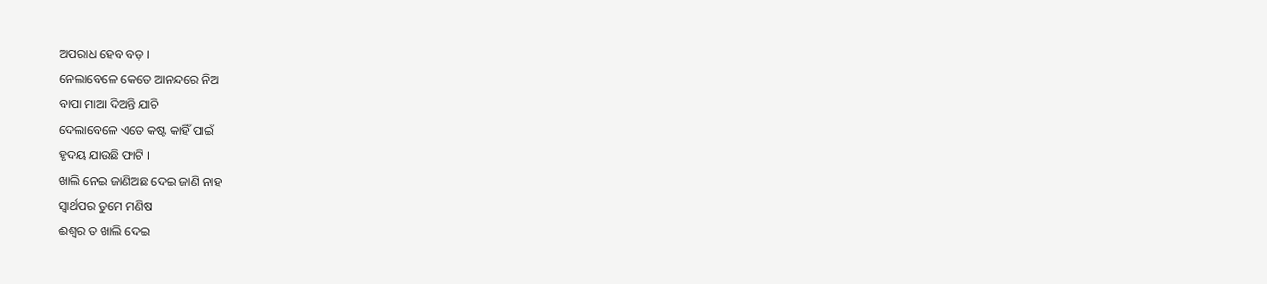ଅପରାଧ ହେବ ବଡ଼ ।
ନେଲାବେଳେ କେତେ ଆନନ୍ଦରେ ନିଅ
ବାପା ମାଆ ଦିଅନ୍ତି ଯାଚି
ଦେଲାବେଳେ ଏତେ କଷ୍ଟ କାହିଁ ପାଇଁ
ହୃଦୟ ଯାଉଛି ଫାଟି ।
ଖାଲି ନେଇ ଜାଣିଅଛ ଦେଇ ଜାଣି ନାହ
ସ୍ଵାର୍ଥପର ତୁମେ ମଣିଷ
ଈଶ୍ବର ତ ଖାଲି ଦେଇ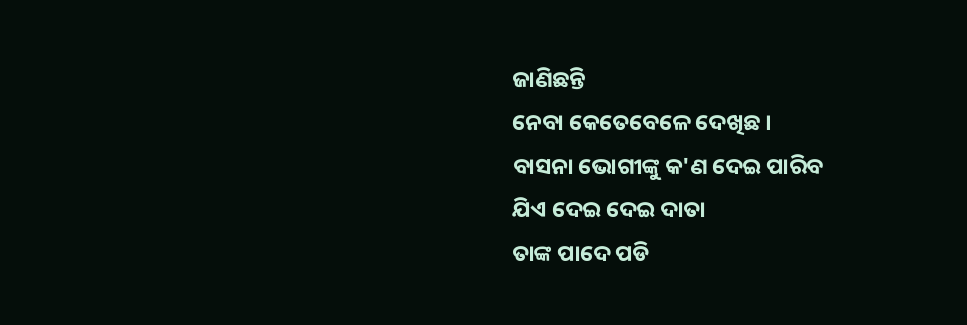ଜାଣିଛନ୍ତି
ନେବା କେତେବେଳେ ଦେଖିଛ ।
ବାସନା ଭୋଗୀଙ୍କୁ କ'ଣ ଦେଇ ପାରିବ
ଯିଏ ଦେଇ ଦେଇ ଦାତା
ତାଙ୍କ ପାଦେ ପଡି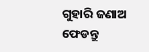ଗୁହାରି ଜଣାଅ
ଫେଡନ୍ତୁ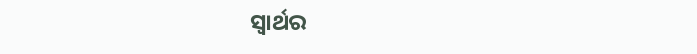ସ୍ଵାର୍ଥର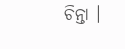ଚିନ୍ତା ।